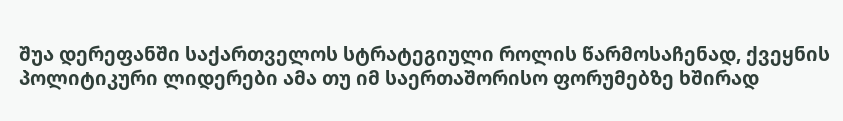შუა დერეფანში საქართველოს სტრატეგიული როლის წარმოსაჩენად, ქვეყნის პოლიტიკური ლიდერები ამა თუ იმ საერთაშორისო ფორუმებზე ხშირად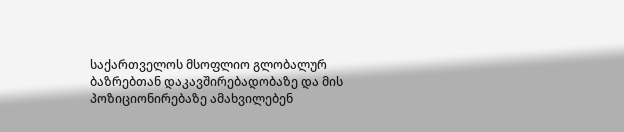საქართველოს მსოფლიო გლობალურ ბაზრებთან დაკავშირებადობაზე და მის პოზიციონირებაზე ამახვილებენ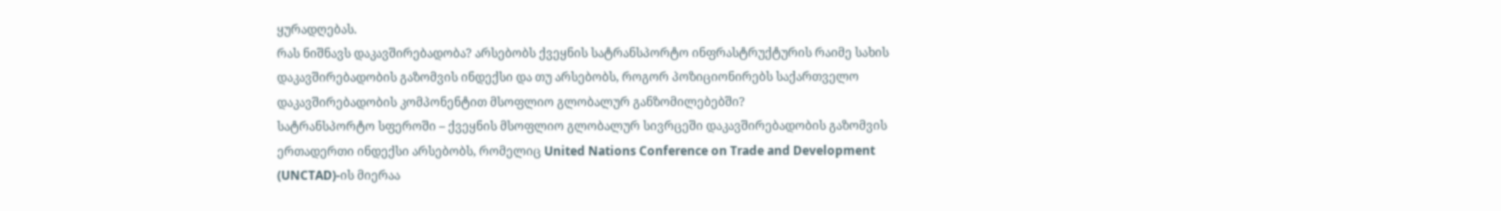ყურადღებას.
რას ნიშნავს დაკავშირებადობა? არსებობს ქვეყნის სატრანსპორტო ინფრასტრუქტურის რაიმე სახის დაკავშირებადობის გაზომვის ინდექსი და თუ არსებობს, როგორ პოზიციონირებს საქართველო დაკავშირებადობის კომპონენტით მსოფლიო გლობალურ განზომილებებში?
სატრანსპორტო სფეროში – ქვეყნის მსოფლიო გლობალურ სივრცეში დაკავშირებადობის გაზომვის ერთადერთი ინდექსი არსებობს, რომელიც United Nations Conference on Trade and Development (UNCTAD)-ის მიერაა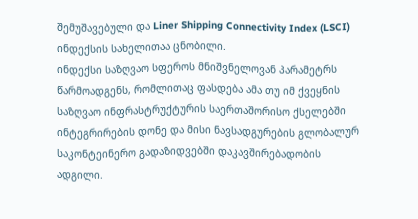შემუშავებული და Liner Shipping Connectivity Index (LSCI) ინდექსის სახელითაა ცნობილი.
ინდექსი საზღვაო სფეროს მნიშვნელოვან პარამეტრს წარმოადგენს, რომლითაც ფასდება ამა თუ იმ ქვეყნის საზღვაო ინფრასტრუქტურის საერთაშორისო ქსელებში ინტეგრირების დონე და მისი ნავსადგურების გლობალურ საკონტეინერო გადაზიდვებში დაკავშირებადობის ადგილი.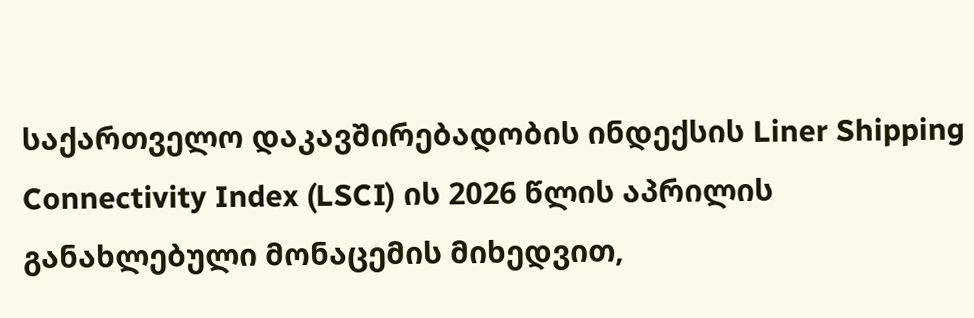საქართველო დაკავშირებადობის ინდექსის Liner Shipping Connectivity Index (LSCI) ის 2026 წლის აპრილის განახლებული მონაცემის მიხედვით,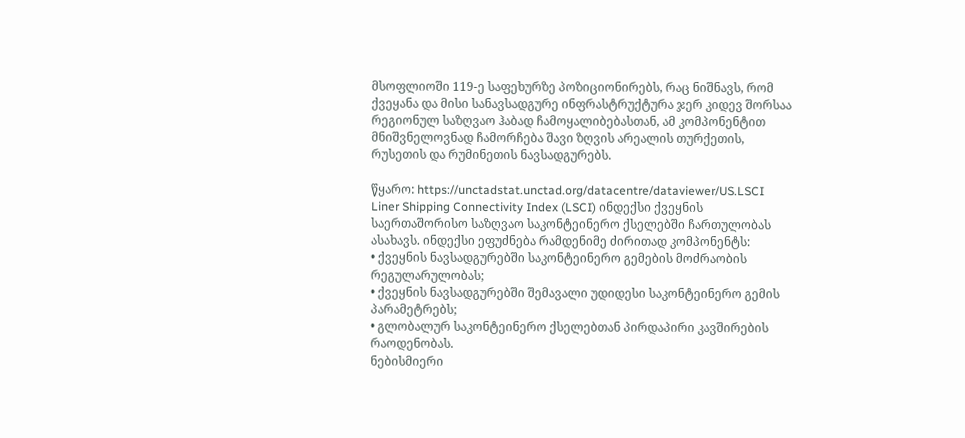მსოფლიოში 119-ე საფეხურზე პოზიციონირებს, რაც ნიშნავს, რომ ქვეყანა და მისი სანავსადგურე ინფრასტრუქტურა ჯერ კიდევ შორსაა რეგიონულ საზღვაო ჰაბად ჩამოყალიბებასთან, ამ კომპონენტით მნიშვნელოვნად ჩამორჩება შავი ზღვის არეალის თურქეთის, რუსეთის და რუმინეთის ნავსადგურებს.

წყარო: https://unctadstat.unctad.org/datacentre/dataviewer/US.LSCI
Liner Shipping Connectivity Index (LSCI) ინდექსი ქვეყნის საერთაშორისო საზღვაო საკონტეინერო ქსელებში ჩართულობას ასახავს. ინდექსი ეფუძნება რამდენიმე ძირითად კომპონენტს:
• ქვეყნის ნავსადგურებში საკონტეინერო გემების მოძრაობის რეგულარულობას;
• ქვეყნის ნავსადგურებში შემავალი უდიდესი საკონტეინერო გემის პარამეტრებს;
• გლობალურ საკონტეინერო ქსელებთან პირდაპირი კავშირების რაოდენობას.
ნებისმიერი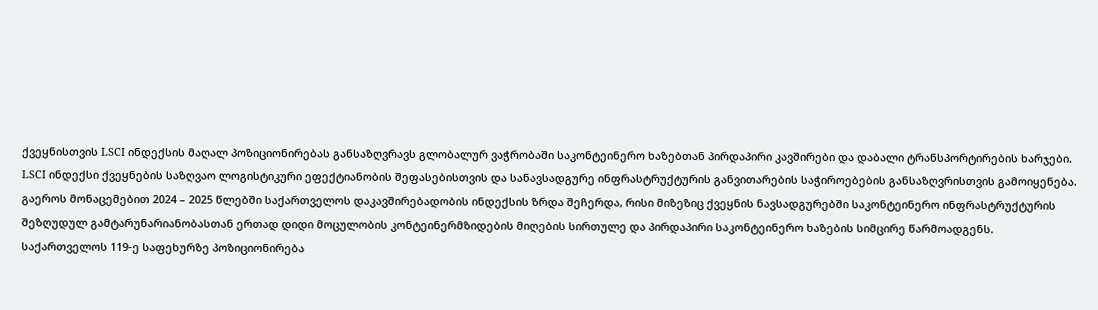ქვეყნისთვის LSCI ინდექსის მაღალ პოზიციონირებას განსაზღვრავს გლობალურ ვაჭრობაში საკონტეინერო ხაზებთან პირდაპირი კავშირები და დაბალი ტრანსპორტირების ხარჯები.
LSCI ინდექსი ქვეყნების საზღვაო ლოგისტიკური ეფექტიანობის შეფასებისთვის და სანავსადგურე ინფრასტრუქტურის განვითარების საჭიროებების განსაზღვრისთვის გამოიყენება.
გაეროს მონაცემებით 2024 – 2025 წლებში საქართველოს დაკავშირებადობის ინდექსის ზრდა შეჩერდა, რისი მიზეზიც ქვეყნის ნავსადგურებში საკონტეინერო ინფრასტრუქტურის შეზღუდულ გამტარუნარიანობასთან ერთად დიდი მოცულობის კონტეინერმზიდების მიღების სირთულე და პირდაპირი საკონტეინერო ხაზების სიმცირე წარმოადგენს.
საქართველოს 119-ე საფეხურზე პოზიციონირება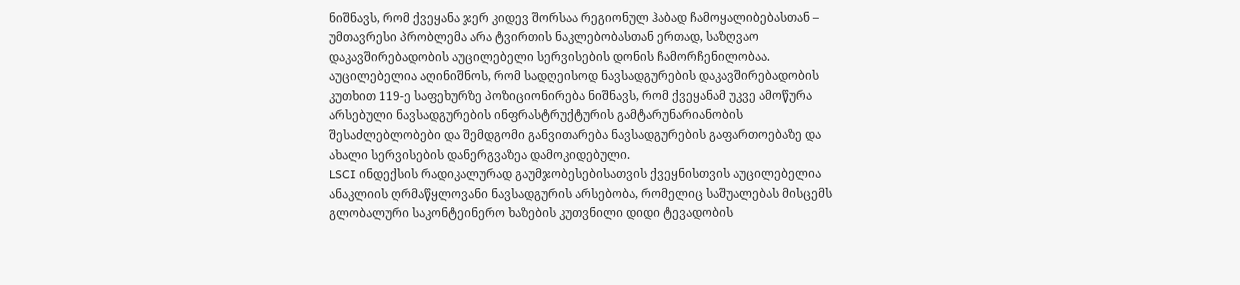ნიშნავს, რომ ქვეყანა ჯერ კიდევ შორსაა რეგიონულ ჰაბად ჩამოყალიბებასთან – უმთავრესი პრობლემა არა ტვირთის ნაკლებობასთან ერთად, საზღვაო დაკავშირებადობის აუცილებელი სერვისების დონის ჩამორჩენილობაა.
აუცილებელია აღინიშნოს, რომ სადღეისოდ ნავსადგურების დაკავშირებადობის კუთხით 119-ე საფეხურზე პოზიციონირება ნიშნავს, რომ ქვეყანამ უკვე ამოწურა არსებული ნავსადგურების ინფრასტრუქტურის გამტარუნარიანობის შესაძლებლობები და შემდგომი განვითარება ნავსადგურების გაფართოებაზე და ახალი სერვისების დანერგვაზეა დამოკიდებული.
LSCI ინდექსის რადიკალურად გაუმჯობესებისათვის ქვეყნისთვის აუცილებელია ანაკლიის ღრმაწყლოვანი ნავსადგურის არსებობა, რომელიც საშუალებას მისცემს გლობალური საკონტეინერო ხაზების კუთვნილი დიდი ტევადობის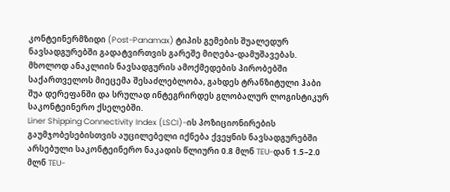კონტეინერმზიდი (Post-Panamax) ტიპის გემების შუალედურ ნავსადგურებში გადატვირთვის გარეშე მიღება-დამუშავებას.
მხოლოდ ანაკლიის ნავსადგურის ამოქმედების პირობებში საქართველოს მიეცემა შესაძლებლობა, გახდეს ტრანზიტული ჰაბი შუა დერეფანში და სრულად ინტეგრირდეს გლობალურ ლოგისტიკურ საკონტეინერო ქსელებში.
Liner Shipping Connectivity Index (LSCI)-ის პოზიციონირების გაუმჯობესებისთვის აუცილებელი იქნება ქვეყნის ნავსადგურებში არსებული საკონტეინერო ნაკადის წლიური 0.8 მლნ TEU-დან 1.5–2.0 მლნ TEU-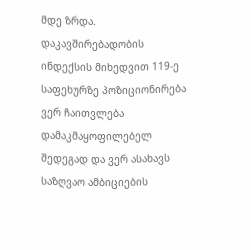მდე ზრდა.
დაკავშირებადობის ინდექსის მიხედვით 119-ე საფეხურზე პოზიციონირება ვერ ჩაითვლება დამაკმაყოფილებელ შედეგად და ვერ ასახავს საზღვაო ამბიციების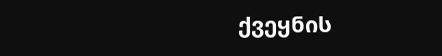ქვეყნის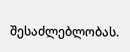შესაძლებლობას.